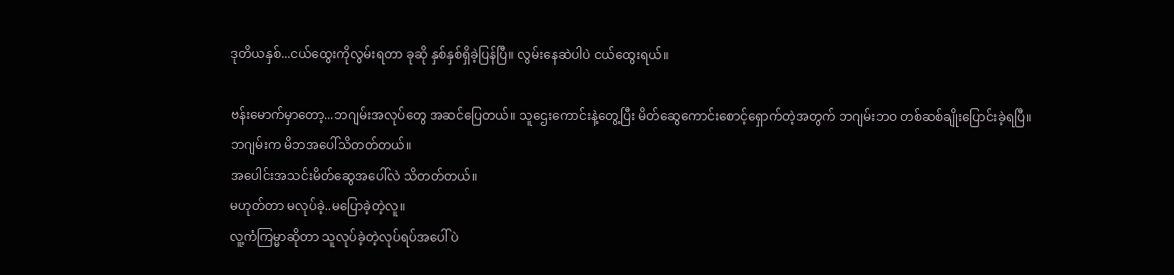ဒုတိယနှစ်...ငယ်ထွေးကိုလွမ်းရတာ ခုဆို နှစ်နှစ်ရှိခဲ့ပြန်ပြီ။ လွမ်းနေဆဲပါပဲ ငယ်ထွေးရယ်။

ဗန်းမောက်မှာတော့...ဘဂျမ်းအလုပ်တွေ အဆင်ပြေတယ်။ သူဌေးကောင်းနဲ့တွေ့ပြီး မိတ်ဆွေကောင်းစောင့်ရှောက်တဲ့အတွက် ဘဂျမ်းဘဝ တစ်ဆစ်ချိုးပြောင်းခဲ့ရပြီ။
ဘဂျမ်းက မိဘအပေါ်သိတတ်တယ်။
အပေါင်းအသင်းမိတ်ဆွေအပေါ်လဲ သိတတ်တယ်။
မဟုတ်တာ မလုပ်ခဲ့..မပြောခဲ့တဲ့လူ။
လူ့ကံကြမ္မာဆိုတာ သူလုပ်ခဲ့တဲ့လုပ်ရပ်အပေါ်ပဲ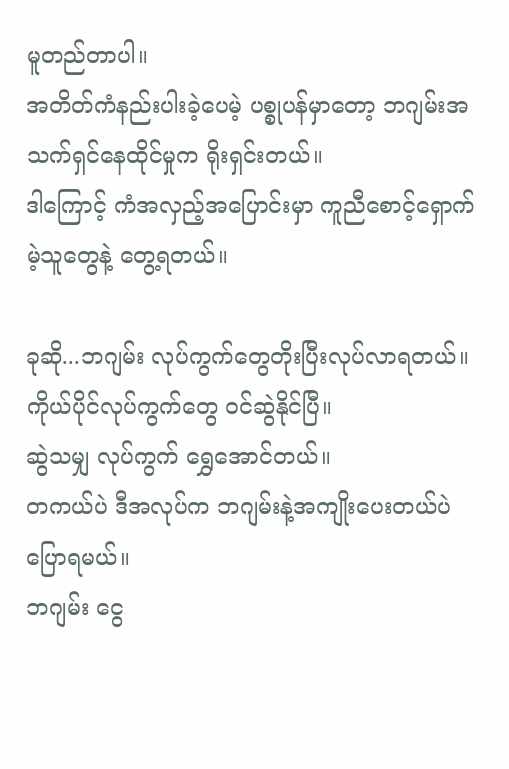မူတည်တာပါ။
အတိတ်ကံနည်းပါးခဲ့ပေမဲ့ ပစ္စုပန်မှာတော့ ဘဂျမ်းအသက်ရှင်နေထိုင်မှုက ရိုးရှင်းတယ်။
ဒါကြောင့် ကံအလှည့်အပြောင်းမှာ ကူညီစောင့်ရှောက်မဲ့သူတွေနဲ့ တွေ့ရတယ်။

ခုဆို...ဘဂျမ်း လုပ်ကွက်တွေတိုးပြီးလုပ်လာရတယ်။
ကိုယ်ပိုင်လုပ်ကွက်တွေ ဝင်ဆွဲနိုင်ပြီ။
ဆွဲသမျှ လုပ်ကွက် ရွှေအောင်တယ်။
တကယ်ပဲ ဒီအလုပ်က ဘဂျမ်းနဲ့အကျိုးပေးတယ်ပဲ ပြောရမယ်။
ဘဂျမ်း ငွေ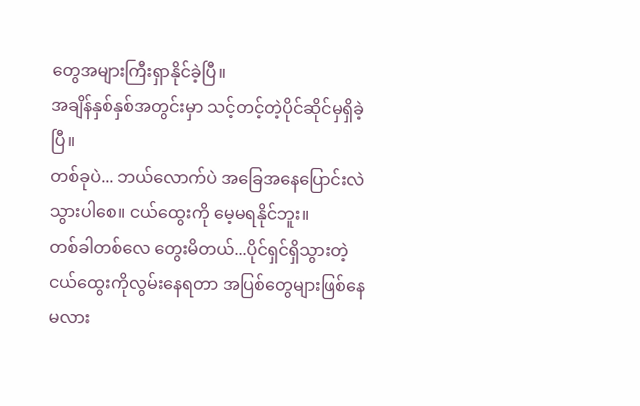တွေအများကြီးရှာနိုင်ခဲ့ပြီ။
အချိန်နှစ်နှစ်အတွင်းမှာ သင့်တင့်တဲ့ပိုင်ဆိုင်မှရှိခဲ့ပြီ။
တစ်ခုပဲ... ဘယ်လောက်ပဲ အခြေအနေပြောင်းလဲသွားပါစေ။ ငယ်ထွေးကို မေ့မရနိုင်ဘူး။
တစ်ခါတစ်လေ တွေးမိတယ်...ပိုင်ရှင်ရှိသွားတဲ့ ငယ်ထွေးကိုလွမ်းနေရတာ အပြစ်တွေများဖြစ်နေမလား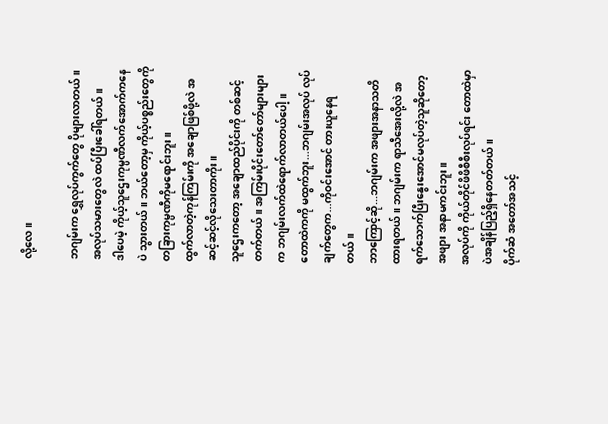လို့လေ။

ဘဂျမ်းက ရွှေလုပ်ကွက်တွေ ပိုများလာတယ်။ အလုပ်သမားတွေလဲ ထပ်ပြီးခေါ်ရတယ်။
ဒါပေမဲ့ ကိုယ့်သူဌေးကုမ္ပဏီလက်အောက်ကနေပဲ သွားတယ်။ ဘယ်တော့မှ ကိုယ့်ပစ္စည်းတွေကို တခြားကုမ္ပဏီကိုမရောင်းဘူး။
ထွက်လာတဲ့ကုန်ကြမ်းကို အချောဖြစ်ဖို့လဲ အဆင့်ဆင့်လိုသေးတာကိုး။
သူဌေးကတော့ အချောထည်ပိုင်းကို တစ်ဆင့်တက်တယ်။ အကြမ်းပိုင်းတော်တော်များများက ဘဂျမ်းလက်ထဲရောက်လာတယ်ပေါ့။
တောထဲကကို မထွက်ဘူး...ဘဂျမ်းအလုပ် လုပ်ချက်တွေက...ကိုဝင်းအောင် တားယူနေရတယ်။
ဘာကြောင့်ဆို...ဘဂျမ်းက အဖျားအနာသတိထားရတယ်။ ဘဂျမ်းက ရာသီအေးလို့လဲ အရက်သောက်ပြီးနွေးအောင်မလုပ်တဲ့သူဆိုတော့ အဖျား အနာမကင်းဘူး။
အလုပ်ကို ကိုယ်တိုင်ဖိဖိစီစီးလုပ်ရင်း တောထဲမှာပဲအချိန်ပြည့်ရှိနေတတ်တယ်။
ပိုက်ဆံ အတော်အသင့်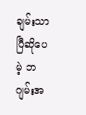ချမ်းသာပြီဆိုပေမဲ့ ဘဂျမ်းအ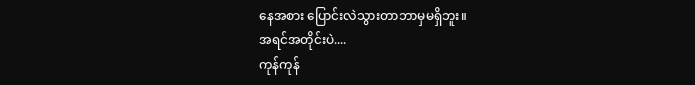နေအစား ပြောင်းလဲသွားတာဘာမှမရှိဘူး။
အရင်အတိုင်းပဲ....
ကုန်ကုန်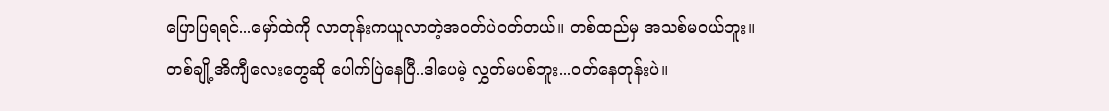ပြောပြရရင်...မှော်ထဲကို လာတုန်းကယူလာတဲ့အဝတ်ပဲဝတ်တယ်။ တစ်ထည်မှ အသစ်မဝယ်ဘူး။
တစ်ချို့အိကျီလေးတွေဆို ပေါက်ပြဲနေပြီ..ဒါပေမဲ့ လွှတ်မပစ်ဘူး...ဝတ်နေတုန်းပဲ။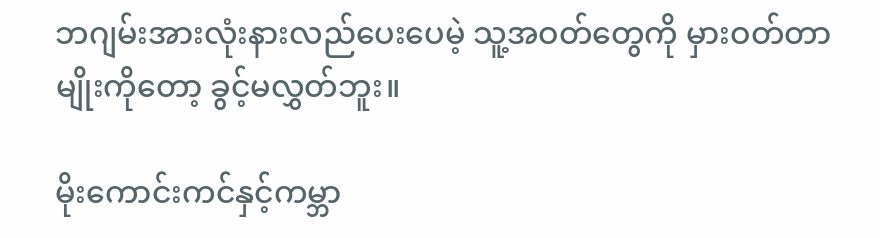ဘဂျမ်းအားလုံးနားလည်ပေးပေမဲ့ သူ့အဝတ်တွေကို မှားဝတ်တာမျိုးကိုတော့ ခွင့်မလွှတ်ဘူး။

မိုးကောင်းကင်နှင့်ကမ္ဘာ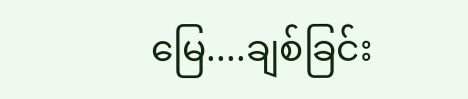မြေ....ချစ်ခြင်း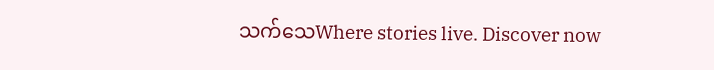သက်သေWhere stories live. Discover now